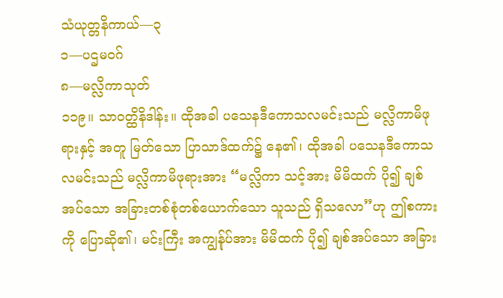သံယုတ္တနိကာယ်—၃
၁—ပဌမဝဂ်
၈—မလ္လိကာသုတ်
၁၁၉။ သာဝတ္ထိနိဒါန်း။ ထိုအခါ ပသေနဒီကောသလမင်းသည် မလ္လိကာမိဖုရားနှင့် အတူ မြတ်သော ပြာသာဒ်ထက်၌ နေ၏၊ ထိုအခါ ပသေနဒီကောသလမင်းသည် မလ္လိကာမိဖုရားအား “မလ္လိကာ သင့်အား မိမိထက် ပို၍ ချစ်အပ်သော အခြားတစ်စုံတစ်ယောက်သော သူသည် ရှိသလော”ဟု ဤစကားကို ပြောဆို၏၊ မင်းကြီး အကျွန်ုပ်အား မိမိထက် ပို၍ ချစ်အပ်သော အခြား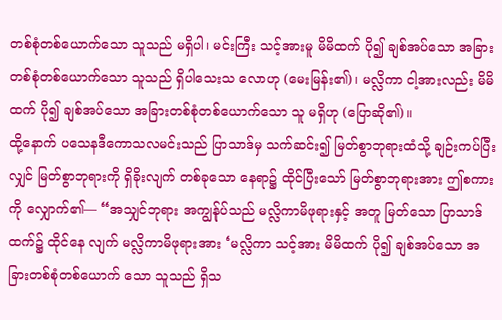တစ်စုံတစ်ယောက်သော သူသည် မရှိပါ၊ မင်းကြီး သင့်အားမူ မိမိထက် ပို၍ ချစ်အပ်သော အခြားတစ်စုံတစ်ယောက်သော သူသည် ရှိပါသေးသ လောဟု (မေးမြန်း၏)၊ မလ္လိကာ ငါ့အားလည်း မိမိထက် ပို၍ ချစ်အပ်သော အခြားတစ်စုံတစ်ယောက်သော သူ မရှိဟု (ပြောဆို၏)။
ထို့နောက် ပသေနဒီကောသလမင်းသည် ပြာသာဒ်မှ သက်ဆင်း၍ မြတ်စွာဘုရားထံသို့ ချဉ်းကပ်ပြီး လျှင် မြတ်စွာဘုရားကို ရှိခိုးလျက် တစ်ခုသော နေရာ၌ ထိုင်ပြီးသော် မြတ်စွာဘုရားအား ဤစကားကို လျှောက်၏— “အသျှင်ဘုရား အကျွန်ုပ်သည် မလ္လိကာမိဖုရားနှင့် အတူ မြတ်သော ပြာသာဒ်ထက်၌ ထိုင်နေ လျက် မလ္လိကာမိဖုရားအား ‘မလ္လိကာ သင့်အား မိမိထက် ပို၍ ချစ်အပ်သော အခြားတစ်စုံတစ်ယောက် သော သူသည် ရှိသ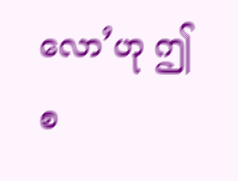လော’ဟု ဤစ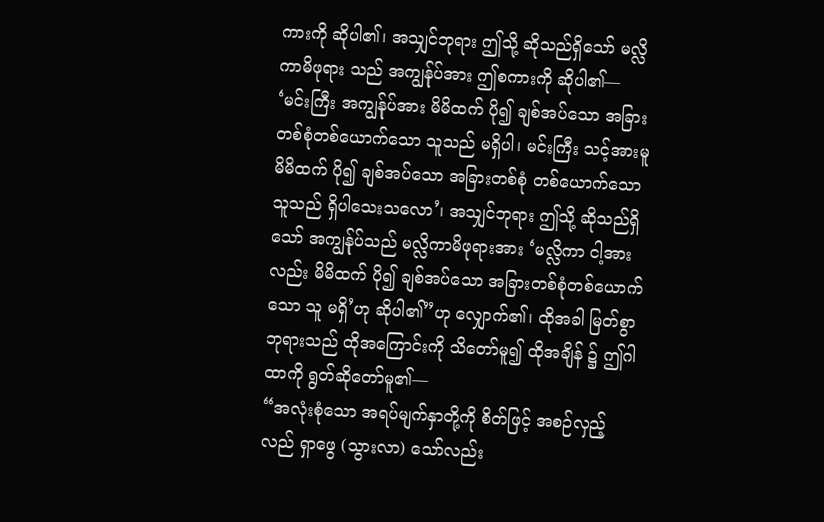ကားကို ဆိုပါ၏၊ အသျှင်ဘုရား ဤသို့ ဆိုသည်ရှိသော် မလ္လိကာမိဖုရား သည် အကျွန်ုပ်အား ဤစကားကို ဆိုပါ၏— ‘မင်းကြီး အကျွန်ုပ်အား မိမိထက် ပို၍ ချစ်အပ်သော အခြား တစ်စုံတစ်ယောက်သော သူသည် မရှိပါ၊ မင်းကြီး သင့်အားမူ မိမိထက် ပို၍ ချစ်အပ်သော အခြားတစ်စုံ တစ်ယောက်သော သူသည် ရှိပါသေးသလော’၊ အသျှင်ဘုရား ဤသို့ ဆိုသည်ရှိသော် အကျွန်ုပ်သည် မလ္လိကာမိဖုရားအား ‘မလ္လိကာ ငါ့အားလည်း မိမိထက် ပို၍ ချစ်အပ်သော အခြားတစ်စုံတစ်ယောက်သော သူ မရှိ’ဟု ဆိုပါ၏”ဟု လျှောက်၏၊ ထိုအခါ မြတ်စွာဘုရားသည် ထိုအကြောင်းကို သိတော်မူ၍ ထိုအချိန် ၌ ဤဂါထာကို ရွတ်ဆိုတော်မူ၏—
“အလုံးစုံသော အရပ်မျက်နှာတို့ကို စိတ်ဖြင့် အစဉ်လှည့်လည် ရှာဖွေ (သွားလာ) သော်လည်း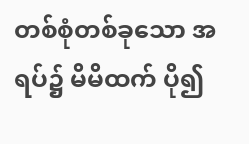တစ်စုံတစ်ခုသော အရပ်၌ မိမိထက် ပို၍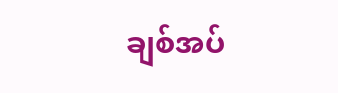ချစ်အပ်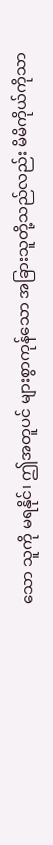သော သူကို မရနိုင်၊ ဤအတူပင် များစွာကုန်သော အခြားသူတို့သည်လည်း မိမိကိုယ်ကိုသာ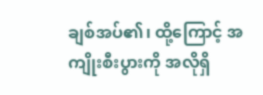ချစ်အပ်၏၊ ထို့ကြောင့် အကျိုးစီးပွားကို အလိုရှိ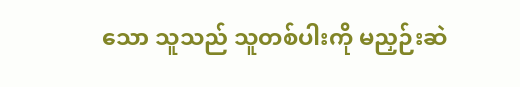သော သူသည် သူတစ်ပါးကို မညှဉ်းဆဲ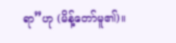ရာ”ဟု (မိန့်တော်မူ၏)။